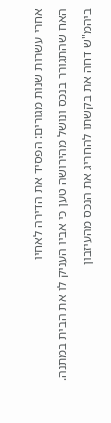אחרי עשרות שנות מגורים: הפסיד את הדירה לאחיו
האח שהתגורר בנכס ונושל מהירושה טען כי אביו העניק לו את הבית במתנה. ביהמ"ש דחה את בקשתו להחריג את הנכס מהעיזבון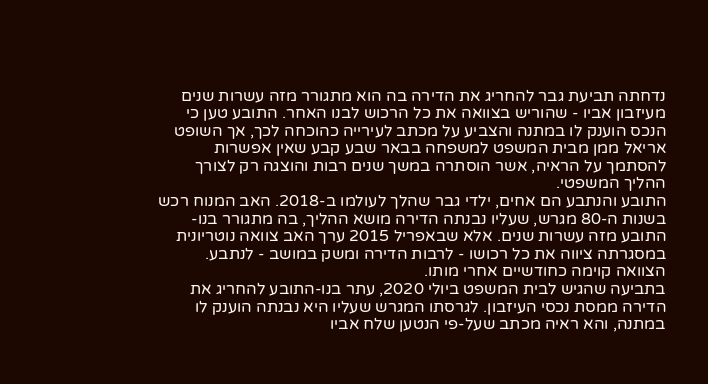נדחתה תביעת גבר להחריג את הדירה בה הוא מתגורר מזה עשרות שנים מעיזבון אביו - שהוריש בצוואה את כל הרכוש לבנו האחר. התובע טען כי הנכס הוענק לו במתנה והצביע על מכתב לעירייה כהוכחה לכך, אך השופט אריאל ממן מבית המשפט למשפחה בבאר שבע קבע שאין אפשרות להסתמך על הראיה, אשר הוסתרה במשך שנים רבות והוצגה רק לצורך ההליך המשפטי.
התובע והנתבע הם אחים, ילדי גבר שהלך לעולמו ב-2018. האב המנוח רכש בשנות ה-80 מגרש, שעליו נבנתה הדירה מושא ההליך, בה מתגורר בנו-התובע מזה עשרות שנים. אלא שבאפריל 2015 ערך האב צוואה נוטריונית במסגרתה ציווה את כל רכושו - לרבות הדירה ומשק במושב - לנתבע. הצוואה קוימה כחודשיים אחרי מותו.
בתביעה שהגיש לבית המשפט ביולי 2020, עתר בנו-התובע להחריג את הדירה ממסת נכסי העיזבון. לגרסתו המגרש שעליו היא נבנתה הוענק לו במתנה, והא ראיה מכתב שעל-פי הנטען שלח אביו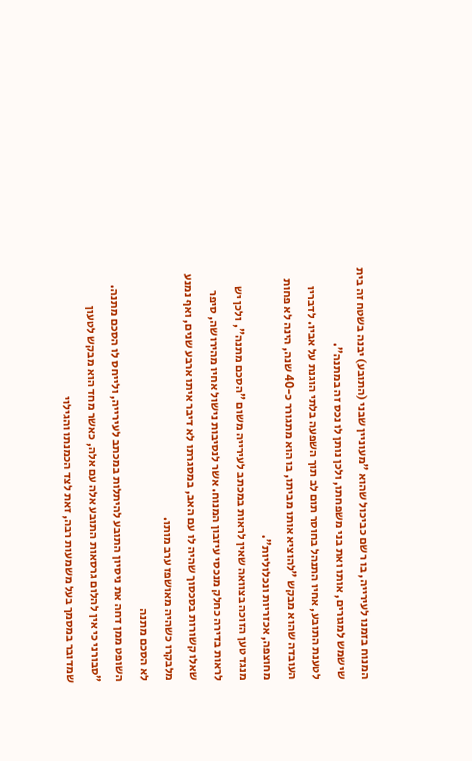המנוח בזמנו לעירייה, בו רשם כביכול שהוא "מעוניין שבני (התובע) יבנה בשטח זה בית שישמש למגורים, אותו ואת בני משפחתו, ולכן נותן לו נכס זה במתנה".
לטענת התובע, אחיו התנהל בחוסר תום לב תוך השפעה בלתי הוגנת על אביו. לדבריו העובדה שהוא מבקש "להוציא אותו מביתו, בו הוא מתגורר כ-40 שנה, הינה לא פחות מחוצפה, אכזריות ונכלוליות".
מנגד טען הזוכה בצוואה שאין לראות במכתב לעירייה משום "הסכם מתנה", ולכן יש לראות בדירה כחלק מנכסי עיזבון המנוח. אשר לנסיבות נישול אחיו מהירושה, סיפר שאלו קשורות בסכסוך שהיה לו עם האב, במסגרתו לא דיבר איתו ארבע שנים, ואף נמנע מלבקרו כשהיה מאושפז ערב מותו.
לא הסכם מתנה
השופט ממן דחה את ניסיון התובע להיתלות במכתב לעירייה, ולייחס לו הסכם מתנה. "סבורני כי אין להלום גרסאות התובע אלה עם אלה, כאשר מחד הוא מבקש לטעון שמדובר במסמך בעל משמעות רבה, זאת לצד הכמנתו והגילוי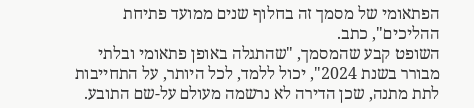הפתאומי של מסמך זה בחלוף שנים ממועד פתיחת ההליכים", כתב.
השופט קבע שהמסמך, "שהתגלה באופן פתאומי ובלתי מבורר בשנת 2024", יכול ללמד, לכל היותר, על התחייבות לתת מתנה, שכן הדירה לא נרשמה מעולם על-שם התובע.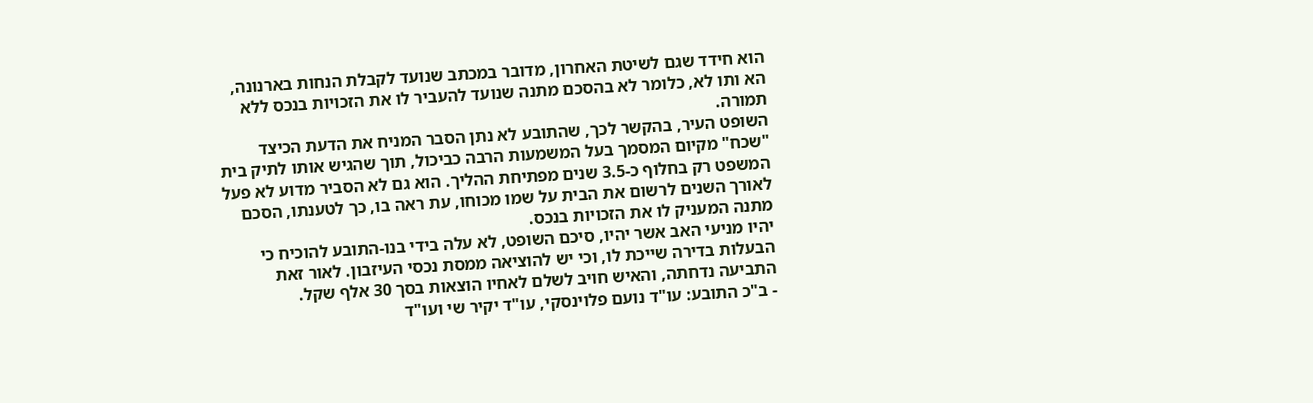הוא חידד שגם לשיטת האחרון, מדובר במכתב שנועד לקבלת הנחות בארנונה, הא ותו לא, כלומר לא בהסכם מתנה שנועד להעביר לו את הזכויות בנכס ללא תמורה.
השופט העיר, בהקשר לכך, שהתובע לא נתן הסבר המניח את הדעת הכיצד "שכח" מקיום המסמך בעל המשמעות הרבה כביכול, תוך שהגיש אותו לתיק בית המשפט רק בחלוף כ-3.5 שנים מפתיחת ההליך. הוא גם לא הסביר מדוע לא פעל לאורך השנים לרשום את הבית על שמו מכוחו, עת ראה בו, כך לטענתו, הסכם מתנה המעניק לו את הזכויות בנכס.
יהיו מניעי האב אשר יהיו, סיכם השופט, לא עלה בידי בנו-התובע להוכיח כי הבעלות בדירה שייכת לו, וכי יש להוציאה ממסת נכסי העיזבון. לאור זאת התביעה נדחתה, והאיש חויב לשלם לאחיו הוצאות בסך 30 אלף שקל.
- ב"כ התובע: עו"ד נועם פלוינסקי, עו"ד יקיר שי ועו"ד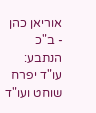אוריאן כהן
- ב"כ הנתבע: עו"ד יפרח שוחט ועו"ד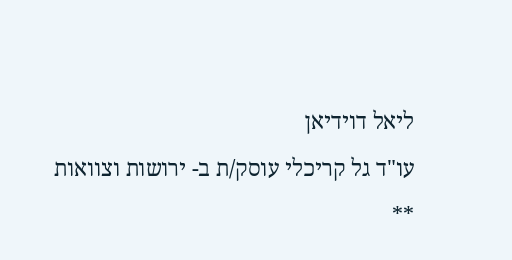ליאל דוידיאן
עו"ד גל קריכלי עוסק/ת ב- ירושות וצוואות
**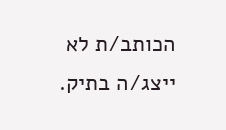הכותב/ת לא ייצג/ה בתיק.